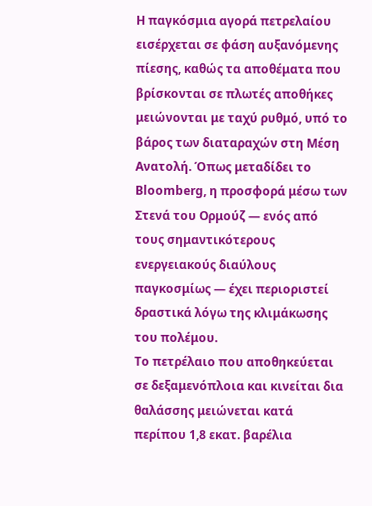Η παγκόσμια αγορά πετρελαίου εισέρχεται σε φάση αυξανόμενης πίεσης, καθώς τα αποθέματα που βρίσκονται σε πλωτές αποθήκες μειώνονται με ταχύ ρυθμό, υπό το βάρος των διαταραχών στη Μέση Ανατολή. Όπως μεταδίδει το Bloomberg, η προσφορά μέσω των Στενά του Ορμούζ — ενός από τους σημαντικότερους ενεργειακούς διαύλους παγκοσμίως — έχει περιοριστεί δραστικά λόγω της κλιμάκωσης του πολέμου.
Το πετρέλαιο που αποθηκεύεται σε δεξαμενόπλοια και κινείται δια θαλάσσης μειώνεται κατά περίπου 1,8 εκατ. βαρέλια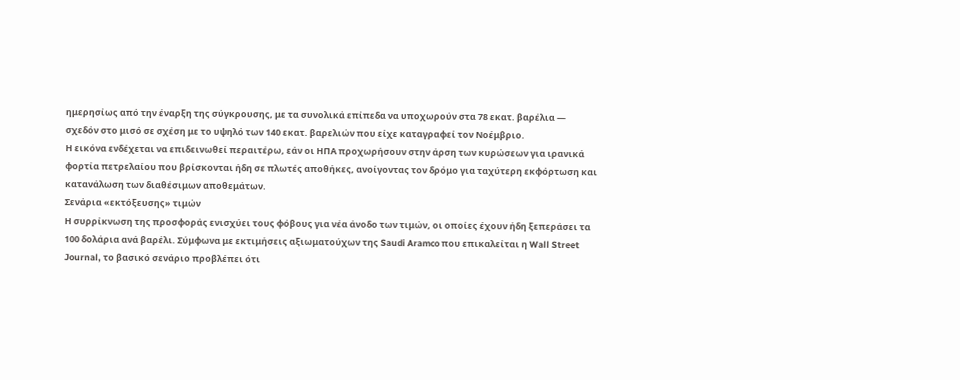ημερησίως από την έναρξη της σύγκρουσης, με τα συνολικά επίπεδα να υποχωρούν στα 78 εκατ. βαρέλια — σχεδόν στο μισό σε σχέση με το υψηλό των 140 εκατ. βαρελιών που είχε καταγραφεί τον Νοέμβριο.
Η εικόνα ενδέχεται να επιδεινωθεί περαιτέρω, εάν οι ΗΠΑ προχωρήσουν στην άρση των κυρώσεων για ιρανικά φορτία πετρελαίου που βρίσκονται ήδη σε πλωτές αποθήκες, ανοίγοντας τον δρόμο για ταχύτερη εκφόρτωση και κατανάλωση των διαθέσιμων αποθεμάτων.
Σενάρια «εκτόξευσης» τιμών
Η συρρίκνωση της προσφοράς ενισχύει τους φόβους για νέα άνοδο των τιμών, οι οποίες έχουν ήδη ξεπεράσει τα 100 δολάρια ανά βαρέλι. Σύμφωνα με εκτιμήσεις αξιωματούχων της Saudi Aramco που επικαλείται η Wall Street Journal, το βασικό σενάριο προβλέπει ότι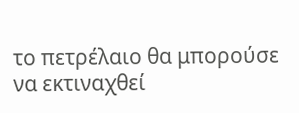το πετρέλαιο θα μπορούσε να εκτιναχθεί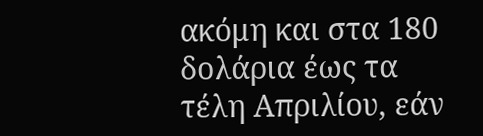ακόμη και στα 180 δολάρια έως τα τέλη Απριλίου, εάν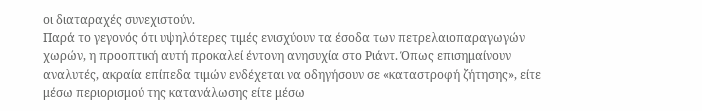οι διαταραχές συνεχιστούν.
Παρά το γεγονός ότι υψηλότερες τιμές ενισχύουν τα έσοδα των πετρελαιοπαραγωγών χωρών, η προοπτική αυτή προκαλεί έντονη ανησυχία στο Ριάντ. Όπως επισημαίνουν αναλυτές, ακραία επίπεδα τιμών ενδέχεται να οδηγήσουν σε «καταστροφή ζήτησης», είτε μέσω περιορισμού της κατανάλωσης είτε μέσω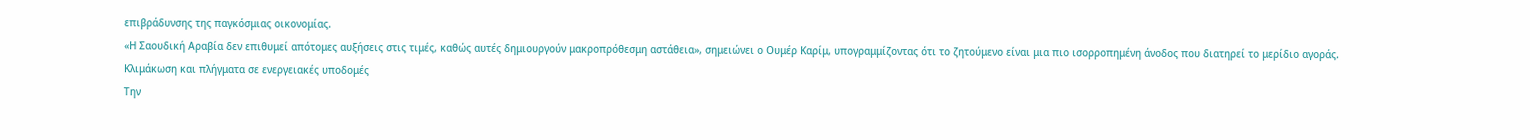επιβράδυνσης της παγκόσμιας οικονομίας.
«Η Σαουδική Αραβία δεν επιθυμεί απότομες αυξήσεις στις τιμές, καθώς αυτές δημιουργούν μακροπρόθεσμη αστάθεια», σημειώνει ο Ουμέρ Καρίμ, υπογραμμίζοντας ότι το ζητούμενο είναι μια πιο ισορροπημένη άνοδος που διατηρεί το μερίδιο αγοράς.
Κλιμάκωση και πλήγματα σε ενεργειακές υποδομές
Την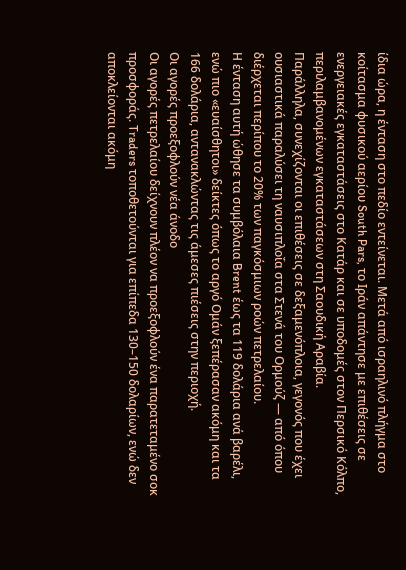ίδια ώρα, η ένταση στο πεδίο εντείνεται. Μετά από ισραηλινό πλήγμα στο κοίτασμα φυσικού αερίου South Pars, το Ιράν απάντησε με επιθέσεις σε ενεργειακές εγκαταστάσεις στο Κατάρ και σε υποδομές στον Περσικό Κόλπο, περιλαμβανομένων εγκαταστάσεων στη Σαουδική Αραβία.
Παράλληλα, συνεχίζονται οι επιθέσεις σε δεξαμενόπλοια, γεγονός που έχει ουσιαστικά παραλύσει τη ναυσιπλοΐα στα Στενά του Ορμούζ — από όπου διέρχεται περίπου το 20% των παγκόσμιων ροών πετρελαίου.
Η ένταση αυτή ώθησε τα συμβόλαια Brent έως τα 119 δολάρια ανά βαρέλι, ενώ πιο «ευαίσθητοι» δείκτες όπως το αργό Ομάν ξεπέρασαν ακόμη και τα 166 δολάρια, αντανακλώντας τις άμεσες πιέσεις στην περιοχή.
Οι αγορές προεξοφλούν νέα άνοδο
Οι αγορές πετρελαίου δείχνουν πλέον να προεξοφλούν ένα παρατεταμένο σοκ προσφοράς. Traders τοποθετούνται για επίπεδα 130–150 δολαρίων, ενώ δεν αποκλείονται ακόμη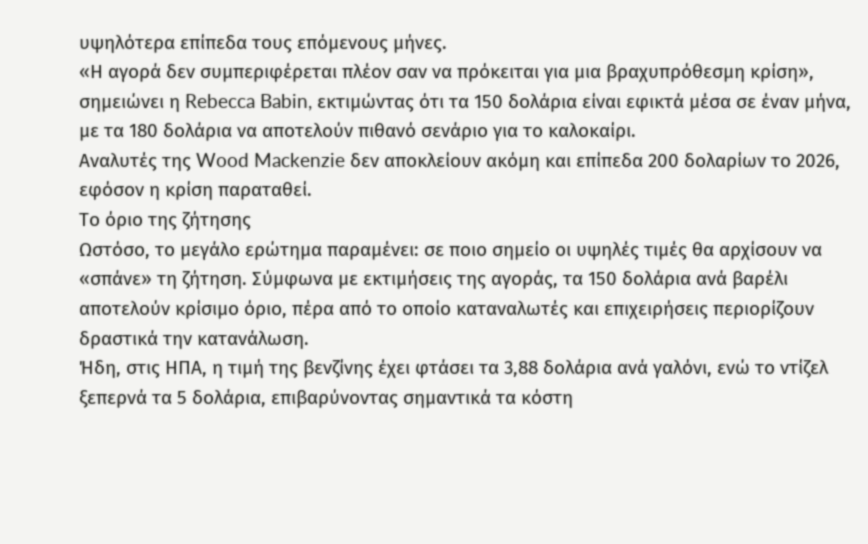υψηλότερα επίπεδα τους επόμενους μήνες.
«Η αγορά δεν συμπεριφέρεται πλέον σαν να πρόκειται για μια βραχυπρόθεσμη κρίση», σημειώνει η Rebecca Babin, εκτιμώντας ότι τα 150 δολάρια είναι εφικτά μέσα σε έναν μήνα, με τα 180 δολάρια να αποτελούν πιθανό σενάριο για το καλοκαίρι.
Αναλυτές της Wood Mackenzie δεν αποκλείουν ακόμη και επίπεδα 200 δολαρίων το 2026, εφόσον η κρίση παραταθεί.
Το όριο της ζήτησης
Ωστόσο, το μεγάλο ερώτημα παραμένει: σε ποιο σημείο οι υψηλές τιμές θα αρχίσουν να «σπάνε» τη ζήτηση. Σύμφωνα με εκτιμήσεις της αγοράς, τα 150 δολάρια ανά βαρέλι αποτελούν κρίσιμο όριο, πέρα από το οποίο καταναλωτές και επιχειρήσεις περιορίζουν δραστικά την κατανάλωση.
Ήδη, στις ΗΠΑ, η τιμή της βενζίνης έχει φτάσει τα 3,88 δολάρια ανά γαλόνι, ενώ το ντίζελ ξεπερνά τα 5 δολάρια, επιβαρύνοντας σημαντικά τα κόστη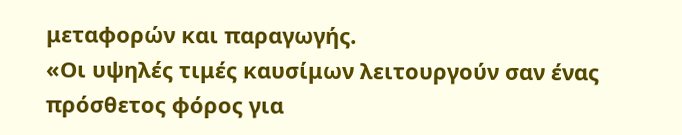μεταφορών και παραγωγής.
«Οι υψηλές τιμές καυσίμων λειτουργούν σαν ένας πρόσθετος φόρος για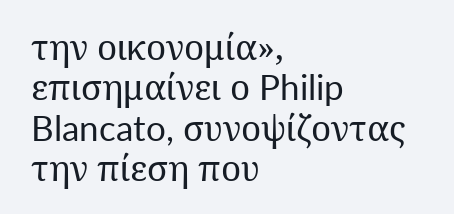την οικονομία», επισημαίνει ο Philip Blancato, συνοψίζοντας την πίεση που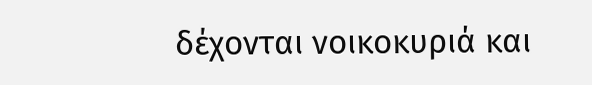δέχονται νοικοκυριά και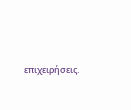επιχειρήσεις.